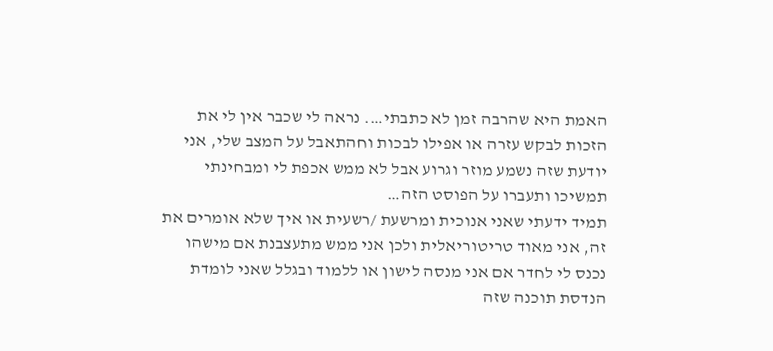האמת היא שהרבה זמן לא כתבתי…. נראה לי שכבר אין לי את הזכות לבקש עזרה או אפילו לבכות וחהתאבל על המצב שלי, אני יודעת שזה נשמע מוזר וגרוע אבל לא ממש אכפת לי ומבחינתי תמשיכו ותעברו על הפוסט הזה…
תמיד ידעתי שאני אנוכית ומרשעת /רשעית או איך שלא אומרים את זה, אני מאוד טריטוריאלית ולכן אני ממש מתעצבנת אם מישהו נכנס לי לחדר אם אני מנסה לישון או ללמוד ובגלל שאני לומדת הנדסת תוכנה שזה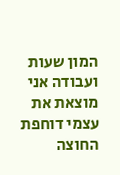המון שעות ועבודה אני מוצאת את עצמי דוחפת החוצה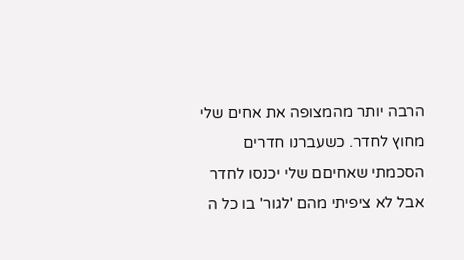הרבה יותר מהמצופה את אחים שלי מחוץ לחדר. כשעברנו חדרים הסכמתי שאחיםם שלי יכנסו לחדר אבל לא ציפיתי מהם 'לגור' בו כל ה